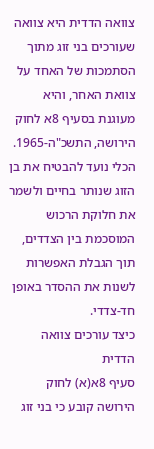צוואה הדדית היא צוואה שעורכים בני זוג מתוך הסתמכות של האחד על צוואת האחר, והיא מעוגנת בסעיף 8א לחוק הירושה, התשכ"ה-1965. הכלי נועד להבטיח את בן הזוג שנותר בחיים ולשמר את חלוקת הרכוש המוסכמת בין הצדדים, תוך הגבלת האפשרות לשנות את ההסדר באופן חד-צדדי.
כיצד עורכים צוואה הדדית
סעיף 8א(א) לחוק הירושה קובע כי בני זוג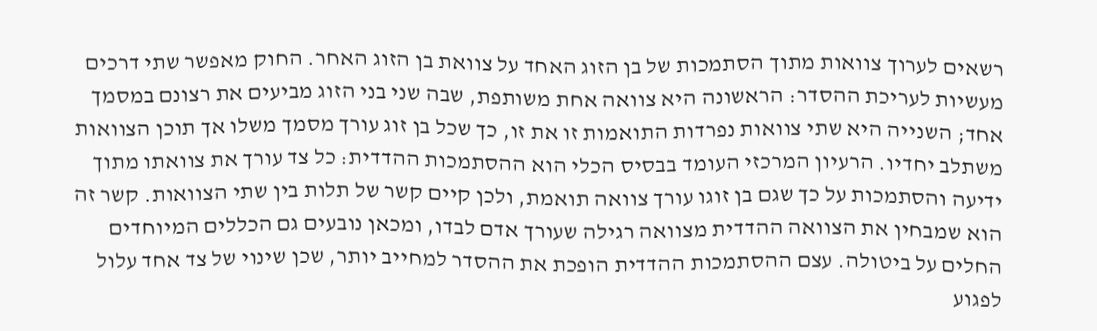רשאים לערוך צוואות מתוך הסתמכות של בן הזוג האחד על צוואת בן הזוג האחר. החוק מאפשר שתי דרכים מעשיות לעריכת ההסדר: הראשונה היא צוואה אחת משותפת, שבה שני בני הזוג מביעים את רצונם במסמך אחד; השנייה היא שתי צוואות נפרדות התואמות זו את זו, כך שכל בן זוג עורך מסמך משלו אך תוכן הצוואות משתלב יחדיו. הרעיון המרכזי העומד בבסיס הכלי הוא ההסתמכות ההדדית: כל צד עורך את צוואתו מתוך ידיעה והסתמכות על כך שגם בן זוגו עורך צוואה תואמת, ולכן קיים קשר של תלות בין שתי הצוואות. קשר זה הוא שמבחין את הצוואה ההדדית מצוואה רגילה שעורך אדם לבדו, ומכאן נובעים גם הכללים המיוחדים החלים על ביטולה. עצם ההסתמכות ההדדית הופכת את ההסדר למחייב יותר, שכן שינוי של צד אחד עלול לפגוע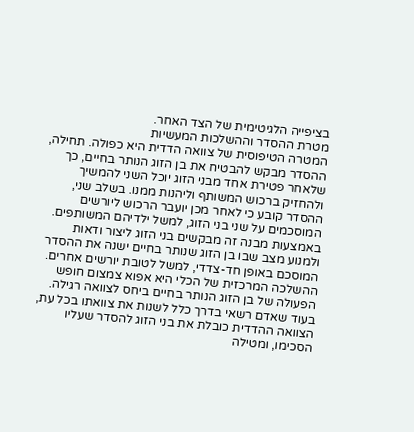בציפייה הלגיטימית של הצד האחר.
מטרת ההסדר וההשלכות המעשיות
המטרה הטיפוסית של צוואה הדדית היא כפולה. תחילה, ההסדר מבקש להבטיח את בן הזוג הנותר בחיים, כך שלאחר פטירת אחד מבני הזוג יוכל השני להמשיך ולהחזיק ברכוש המשותף וליהנות ממנו. בשלב שני, ההסדר קובע כי לאחר מכן יועבר הרכוש ליורשים המוסכמים על שני בני הזוג, למשל ילדיהם המשותפים. באמצעות מבנה זה מבקשים בני הזוג ליצור ודאות ולמנוע מצב שבו בן הזוג שנותר בחיים ישנה את ההסדר המוסכם באופן חד-צדדי, למשל לטובת יורשים אחרים. ההשלכה המרכזית של הכלי היא אפוא צמצום חופש הפעולה של בן הזוג הנותר בחיים ביחס לצוואה רגילה. בעוד שאדם רשאי בדרך כלל לשנות את צוואתו בכל עת, הצוואה ההדדית כובלת את בני הזוג להסדר שעליו הסכימו, ומטילה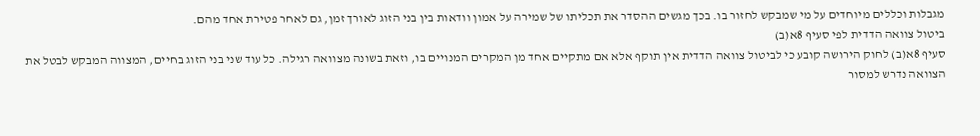מגבלות וכללים מיוחדים על מי שמבקש לחזור בו. בכך מגשים ההסדר את תכליתו של שמירה על אמון וודאות בין בני הזוג לאורך זמן, גם לאחר פטירת אחד מהם.
ביטול צוואה הדדית לפי סעיף 8א(ב)
סעיף 8א(ב) לחוק הירושה קובע כי לביטול צוואה הדדית אין תוקף אלא אם מתקיים אחד מן המקרים המנויים בו, וזאת בשונה מצוואה רגילה. כל עוד שני בני הזוג בחיים, המצווה המבקש לבטל את הצוואה נדרש למסור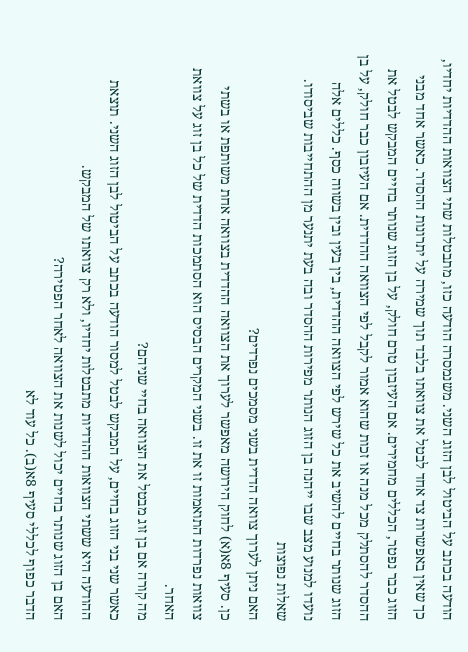הודעה בכתב על הביטול לבן הזוג השני. משנמסרה הודעה כזו, מתבטלות שתי הצוואות ההדדיות יחדיו, כך שאין באפשרות צד אחד לבטל את צוואתו בלבד תוך שמירה על יתרונות ההסדר. כאשר אחד מבני הזוג כבר נפטר, הכללים מחמירים. אם העיזבון טרם חולק, על בן הזוג שנותר בחיים המבקש לבטל את ההסדר להסתלק מכל מנה או זכות שהוא אמור לקבל לפי הצוואה ההדדית. אם העיזבון כבר חולק, על בן הזוג שנותר בחיים להשיב את כל שירש לפי הצוואה ההדדית, בין בעין ובין בשווה כסף. כללים אלה נועדו למנוע מצב שבו ייהנה בן הזוג הנותר מפירות ההסדר ובה בעת יתנער מן ההתחייבות שביסודו.
שאלות נפוצות
האם ניתן לערוך צוואה הדדית בשני מסמכים נפרדים?
כן. סעיף 8א(א) לחוק הירושה מאפשר לערוך את הצוואה ההדדית בצוואה אחת משותפת או בשתי צוואות נפרדות התואמות זו את זו. בשני המקרים הבסיס הוא הסתמכות הדדית של כל בן זוג על צוואת האחר.
מה קורה אם בן זוג מבטל את הצוואה בחיי שניהם?
כאשר שני בני הזוג בחיים, על המבקש לבטל למסור הודעה בכתב על הביטול לבן הזוג השני. תוצאת ההודעה היא ששתי הצוואות ההדדיות מתבטלות יחדיו, ולא רק צוואתו של המבקש.
האם בן הזוג שנותר בחיים יכול לשנות את הצוואה לאחר הפטירה?
הדבר כפוף לכללי סעיף 8א(ב). כל עוד לא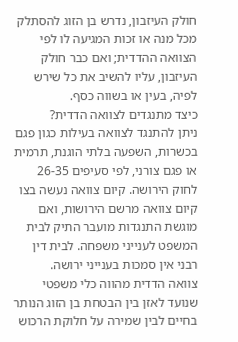חולק העיזבון, נדרש בן הזוג להסתלק מכל מנה או זכות המגיעה לו לפי הצוואה ההדדית; ואם כבר חולק העיזבון, עליו להשיב את כל שירש לפיה, בעין או בשווה כסף.
כיצד מתנגדים לצוואה הדדית?
ניתן להתנגד לצוואה בעילות כגון פגם בכשרות, השפעה בלתי הוגנת, תרמית או פגם צורני, לפי סעיפים 26-35 לחוק הירושה. קיום צוואה נעשה בצו קיום צוואה מרשם הירושות, ואם מוגשת התנגדות מועבר התיק לבית המשפט לענייני משפחה. לבית דין רבני אין סמכות בענייני ירושה.
צוואה הדדית מהווה כלי משפטי שנועד לאזן בין הבטחת בן הזוג הנותר בחיים לבין שמירה על חלוקת הרכוש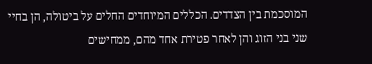המוסכמת בין הצדדים. הכללים המיוחדים החלים על ביטולה, הן בחיי שני בני הזוג והן לאחר פטירת אחד מהם, ממחישים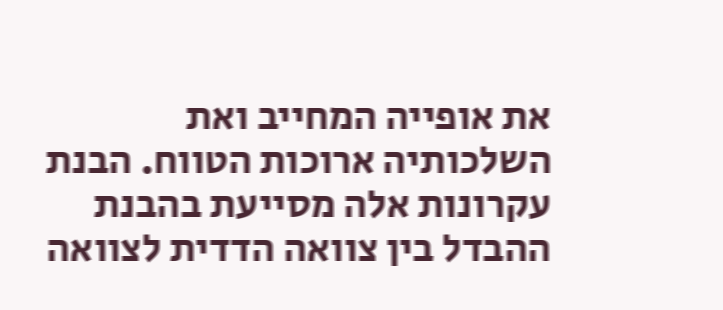את אופייה המחייב ואת השלכותיה ארוכות הטווח. הבנת עקרונות אלה מסייעת בהבנת ההבדל בין צוואה הדדית לצוואה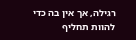רגילה, אך אין בה כדי להוות תחליף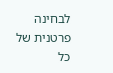לבחינה פרטנית של כל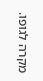מקרה לגופו.